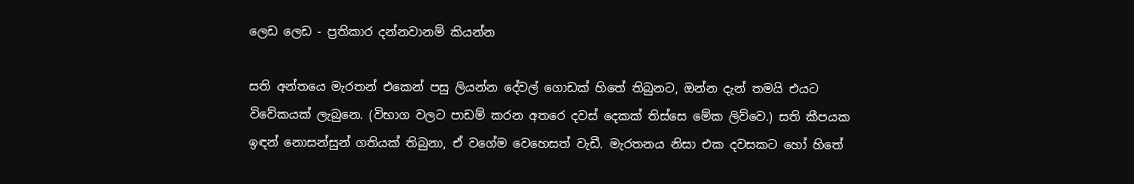ලෙඩ ලෙඩ - ප්‍රතිකාර‌ දන්නවානම් කියන්න

සති අන්තයෙ මැරතන් එකෙන් පසු ලියන්න දේවල් ගොඩක්‌ හිතේ තිබුනට, ඔන්න දැන් තමයි එයට විවේකයක්‌ ලැබුනෙ. (විභාග වලට පාඩම් කරන අතරෙ දවස්‌ දෙකක්‌ තිස්‌සෙ මේක ලිව්වෙ.) සති කීපයක ඉඳන් නොසන්සුන් ගතියක්‌ තිබුනා, ඒ වගේම වෙහෙසත් වැඩී. මැරතනය නිසා එක දවසකට හෝ හිතේ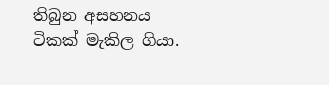තිබුන අසහනය ටිකක්‌ මැකිල ගියා.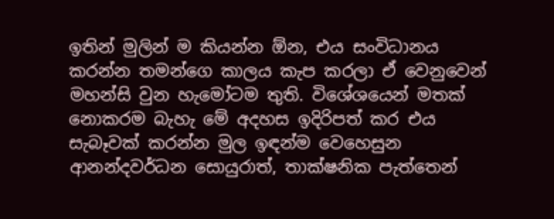ඉතින් මුලින් ම කියන්න ඕන, එය සංවිධානය කරන්න තමන්ගෙ කාලය කැප කරලා ඒ වෙනුවෙන් මහන්සි වුන හැමෝටම තුති. විශේශයෙන් මතක්‌ නොකරම බැහැ මේ අදහස ඉදිරිපත් කර එය සැබෑවක්‌ කරන්න මුල ඉඳන්ම වෙහෙසුන ආනන්දවර්ධන සොයුරාත්, තාක්‌ෂනික පැත්තෙන්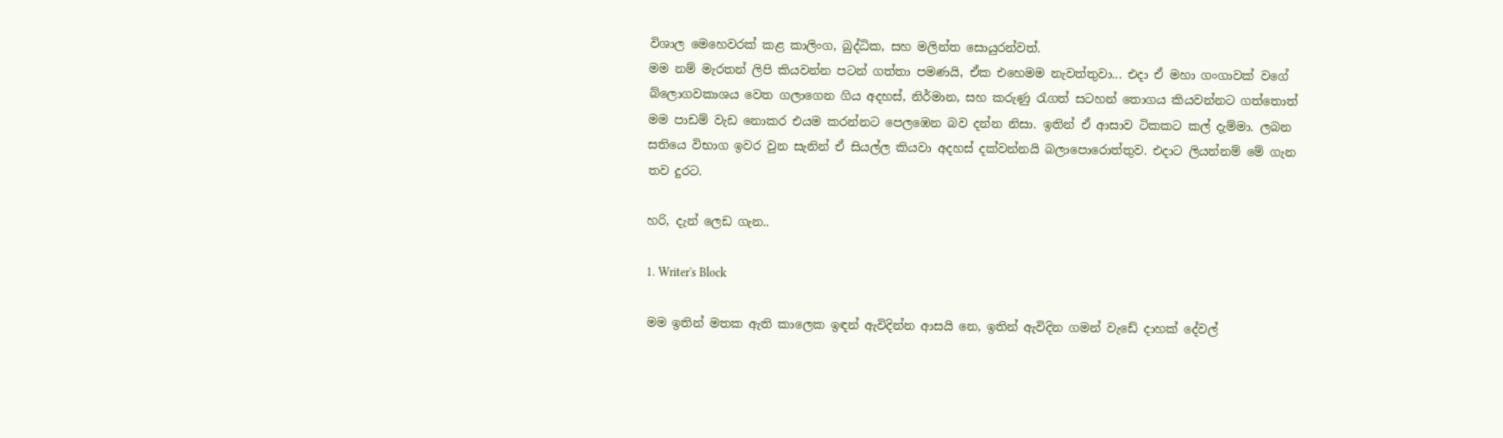විශාල මෙහෙවරක්‌ කළ කාලිංග, බුද්ධික, සහ මලින්ත සොයුරන්වත්.
මම නම් මැරතන් ලිපි කියවන්න පටන් ගත්තා පමණයි, ඒක එහෙමම නැවත්තුවා... එදා ඒ මහා ගංගාවක්‌ වගේ බ්ලොගවකාශය වෙත ගලාගෙන ගිය අදහස්‌, නිර්මාන, සහ කරුණු රැගත් සටහන් තොගය කියවන්නට ගත්තොත් මම පාඩම් වැඩ නොකර එයම කරන්නට පෙලඹෙන බව දන්න නිසා. ඉතින් ඒ ආසාව ටිකකට කල් දැම්මා. ලබන සතියෙ විභාග ඉවර වුන සැනින් ඒ සියල්ල කියවා අදහස්‌ දක්‌වන්නයි බලාපොරොත්තුව. එදාට ලියන්නම් මේ ගැන තව දුරට.

හරි, දැන් ලෙඩ ගැන..

1. Writer's Block

මම ඉතින් මතක ඇති කාලෙක ඉඳන් ඇවිදින්න ආසයි නෙ, ඉතින් ඇවිදින ගමන් වැඩේ දාහක්‌ දේවල්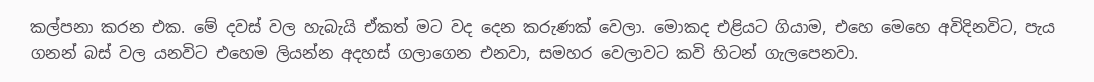කල්පනා කරන එක. මේ දවස්‌ වල හැබැයි ඒකත් මට වද දෙන කරුණක්‌ වෙලා. මොකද එළියට ගියාම, එහෙ මෙහෙ අවිදිනවිට, පැය ගනන් බස්‌ වල යනවිට එහෙම ලියන්න අදහස්‌ ගලාගෙන එනවා, සමහර වෙලාවට කවි හිටන් ගැලපෙනවා.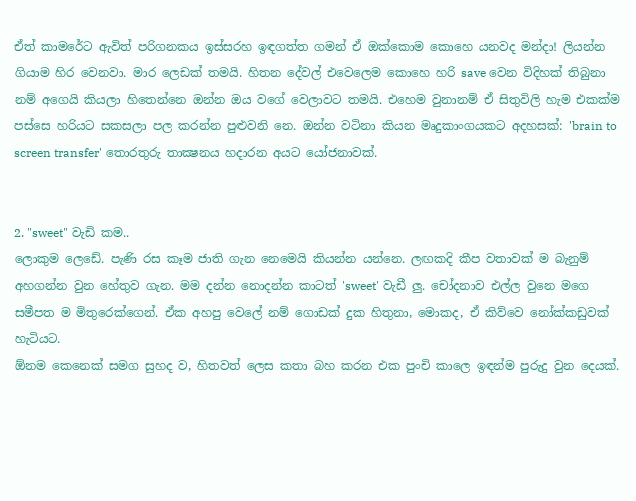ඒත් කාමරේට ඇවිත් පරිගනකය ඉස්‌සරහ ඉඳගත්ත ගමන් ඒ ඔක්‌කොම කොහෙ යනවද මන්දා! ලියන්න ගියාම හිර වෙනවා. මාර ලෙඩක්‌ තමයි. හිතන දේවල් එවෙලෙම කොහෙ හරි save වෙන විදිහක්‌ තිබුනා නම් අගෙයි කියලා හිතෙන්නෙ ඔන්න ඔය වගේ වෙලාවට තමයි. එහෙම වුනානම් ඒ සිතුවිලි හැම එකක්‌ම පස්‌සෙ හරියට සකසලා පල කරන්න පුළුවනි නෙ. ඔන්න වටිනා කියන මෘදුකාංගයකට අදහසක්‌: 'brain to screen transfer' තොරතුරු තාක්‍ෂනය හදාරන අයට යෝජනාවක්‌.


2. "sweet" වැඩි කම..
ලොකුම ලෙඩේ. පැණි රස කෑම ජාති ගැන නෙමෙයි කියන්න යන්නෙ. ලඟකදි කීප වතාවක්‌ ම බැනුම් අහගන්න වුන හේතුව ගැන. මම දන්න නොදන්න කාටත් 'sweet' වැඩී ලු. චෝදනාව එල්ල වුනෙ මගෙ සමීපත ම මිතුරෙක්‌ගෙන්. ඒක අහපු වෙලේ නම් ගොඩක්‌ දුක හිතුනා, මොකද, ඒ කිව්වෙ නෝක්‌කඩුවක්‌ හැටියට.
ඕනම කෙනෙක්‌ සමග සුහද ව, හිතවත් ලෙස කතා බහ කරන එක පුංචි කාලෙ ඉඳන්ම පුරුදු වුන දෙයක්‌.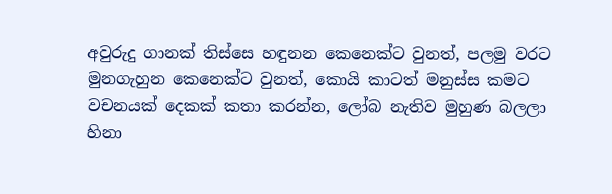අවුරුදු ගානක්‌ තිස්‌සෙ හඳුනන කෙනෙක්‌ට වුනත්, පලමු වරට මුනගැහුන කෙනෙක්‌ට වුනත්, කොයි කාටත් මනුස්‌ස කමට වචනයක්‌ දෙකක්‌ කතා කරන්න, ලෝබ නැතිව මුහුණ බලලා හිනා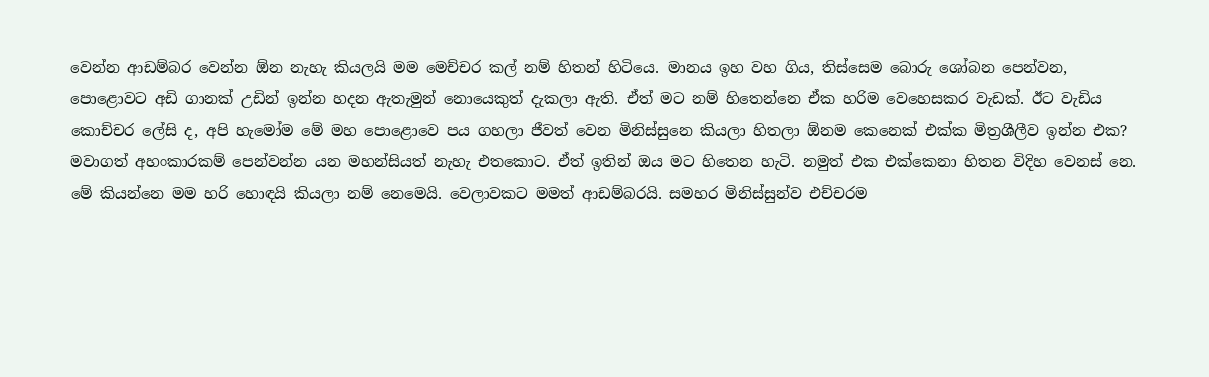වෙන්න ආඩම්බර වෙන්න ඕන නැහැ කියලයි මම මෙච්චර කල් නම් හිතන් හිටියෙ. මානය ඉහ වහ ගිය, තිස්‌සෙම බොරු ශෝබන පෙන්වන, පොළොවට අඩි ගානක්‌ උඩින් ඉන්න හදන ඇතැමුන් නොයෙකුත් දැකලා ඇති. ඒත් මට නම් හිතෙන්නෙ ඒක හරිම වෙහෙසකර වැඩක්‌. ඊට වැඩිය කොච්චර ලේසි ද, අපි හැමෝම මේ මහ පොළොවෙ පය ගහලා ජීවත් වෙන මිනිස්‌සුනෙ කියලා හිතලා ඕනම කෙනෙක්‌ එක්‌ක මිත්‍රශීලීව ඉන්න එක? මවාගත් අහංකාරකම් පෙන්වන්න යන මහන්සියත් නැහැ එතකොට. ඒත් ඉතින් ඔය මට හිතෙන හැටි. නමුත් එක එක්‌කෙනා හිතන විදිහ වෙනස්‌ නෙ.
මේ කියන්නෙ මම හරි හොඳයි කියලා නම් නෙමෙයි. වෙලාවකට මමත් ආඩම්බරයි. සමහර මිනිස්‌සුන්ව එච්චරම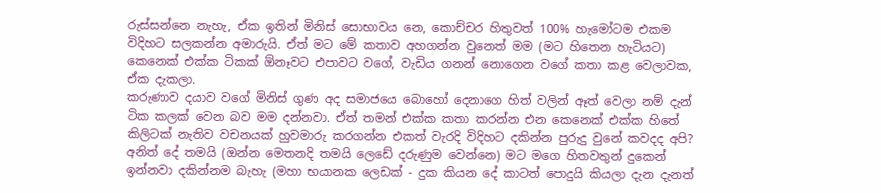රුස්‌සන්නෙ නැහැ, ඒක ඉතින් මිනිස්‌ සොභාවය නෙ, කොච්චර හිතුවත් 100% හැමෝටම එකම විදිහට සලකන්න අමාරුයි. ඒත් මට මේ කතාව අහගන්න වුනෙත් මම (මට හිතෙන හැටියට) කෙනෙක්‌ එක්‌ක ටිකක්‌ ඕනෑවට එපාවට වගේ, වැඩිය ගනන් නොගෙන වගේ කතා කළ වෙලාවක, ඒක දැකලා.
කරුණාව දයාව වගේ මිනිස්‌ ගුණ අද සමාජයෙ බොහෝ දෙනාගෙ හිත් වලින් ඈත් වෙලා නම් දැන් ටික කලක්‌ වෙන බව මම දන්නවා. ඒත් තමන් එක්‌ක කතා කරන්න එන කෙනෙක්‌ එක්‌ක හිතේ කිලිටක්‌ නැතිව වචනයක්‌ හුවමාරු කරගන්න එකත් වැරදි විදිහට දකින්න පුරුදු වුනේ කවදද අපි?
අනිත් දේ තමයි (ඔන්න මෙතනදි තමයි ලෙඩේ දරුණුම වෙන්නෙ) මට මගෙ හිතවතුන් දුකෙන් ඉන්නවා දකින්නම බැහැ (මහා භයානක ලෙඩක්‌ - දුක කියන දේ කාටත් පොදුයි කියලා දැන දැනත්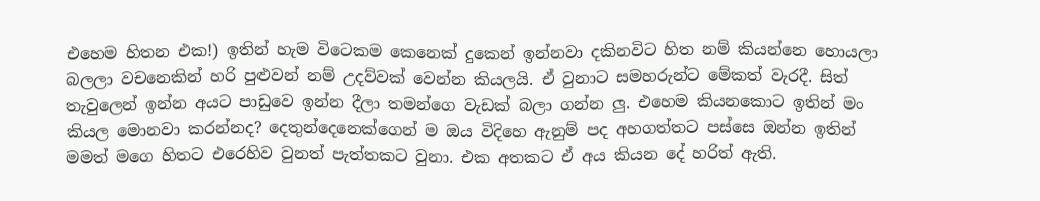එහෙම හිතන එක!) ඉතින් හැම විටෙකම කෙනෙක්‌ දුකෙන් ඉන්නවා දකිනවිට හිත නම් කියන්නෙ හොයලා බලලා වචනෙකින් හරි පුළුවන් නම් උදව්වක්‌ වෙන්න කියලයි. ඒ වුනාට සමහරුන්ට මේකත් වැරදී. සිත් තැවුලෙන් ඉන්න අයට පාඩුවෙ ඉන්න දීලා තමන්ගෙ වැඩක්‌ බලා ගන්න ලු. එහෙම කියනකොට ඉතින් මං කියල මොනවා කරන්නද? දෙතුන්දෙනෙක්‌ගෙන් ම ඔය විදිහෙ ඇනුම් පද අහගත්තට පස්‌සෙ ඔන්න ඉතින් මමත් මගෙ හිතට එරෙහිව වුනත් පැත්තකට වුනා. එක අතකට ඒ අය කියන දේ හරිත් ඇති.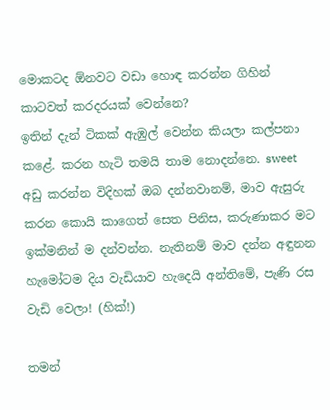මොකටද ඕනවට වඩා හොඳ කරන්න ගිහින් කාටවත් කරදරයක්‌ වෙන්නෙ?
ඉතින් දැන් ටිකක්‌ ඇඹුල් වෙන්න කියලා කල්පනා කළේ. කරන හැටි තමයි තාම නොදන්නෙ. sweet අඩු කරන්න විදිහක්‌ ඔබ දන්නවානම්, මාව ඇසුරු කරන කොයි කාගෙත් සෙත පිනිස, කරුණාකර මට ඉක්‌මනින් ම දන්වන්න. නැතිනම් මාව දන්න අඳුනන හැමෝටම දිය වැඩියාව හැදෙයි අන්තිමේ, පැණි රස වැඩි වෙලා! (හික්‌!)

තමන්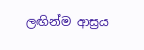ලඟින්ම ආස්‍රය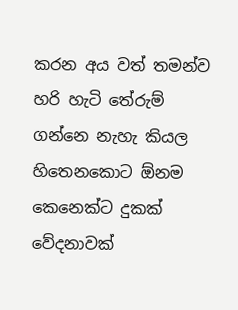කරන අය වත් තමන්ව හරි හැටි තේරුම් ගන්නෙ නැහැ කියල හිතෙනකොට ඕනම කෙනෙක්‌ට දුකක්‌ වේදනාවක්‌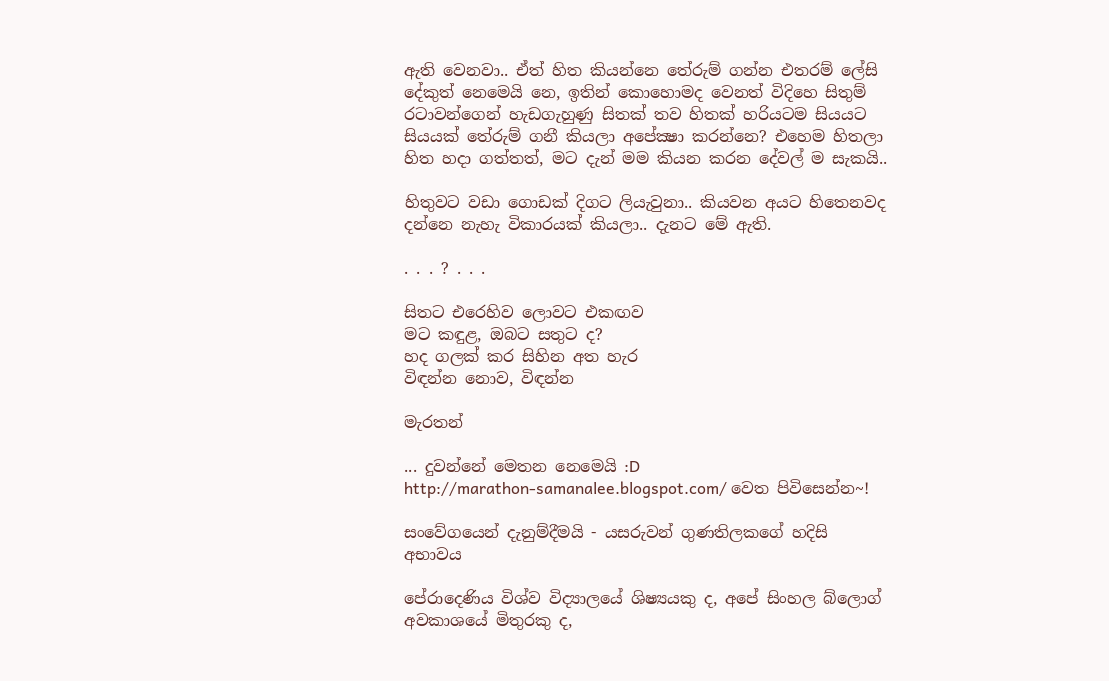ඇති වෙනවා.. ඒත් හිත කියන්නෙ තේරුම් ගන්න එතරම් ලේසි දේකුත් නෙමෙයි නෙ, ඉතින් කොහොමද වෙනත් විදිහෙ සිතුම් රටාවන්ගෙන් හැඩගැහුණු සිතක්‌ තව හිතක්‌ හරියටම සියයට සියයක්‌ තේරුම් ගනී කියලා අපේක්‍ෂා කරන්නෙ? එහෙම හිතලා හිත හදා ගත්තත්, මට දැන් මම කියන කරන දේවල් ම සැකයි..

හිතුවට වඩා ගොඩක්‌ දිගට ලියැවුනා.. කියවන අයට හිතෙනවද දන්නෙ නැහැ විකාරයක්‌ කියලා.. දැනට මේ ඇති.

. . . ? . . .

සිතට එරෙහිව ලොවට එකඟව
මට කඳුළ, ඔබට සතුට ද?
හද ගලක්‌ කර සිහින අත හැර
විඳන්න නොව, විඳන්න

මැරතන්

... දුවන්නේ මෙතන නෙමෙයි :D
http://marathon-samanalee.blogspot.com/ වෙත පිවිසෙන්න~!

සංවේගයෙන් දැනුම්දීමයි - යසරුවන් ගුණතිලකගේ හදිසි අභාවය

පේරාදෙණිය විශ්ව විද්‍යාලයේ ශිෂ්‍යයකු ද, අපේ සිංහල බ්ලොග් අවකාශයේ මිතුරකු ද,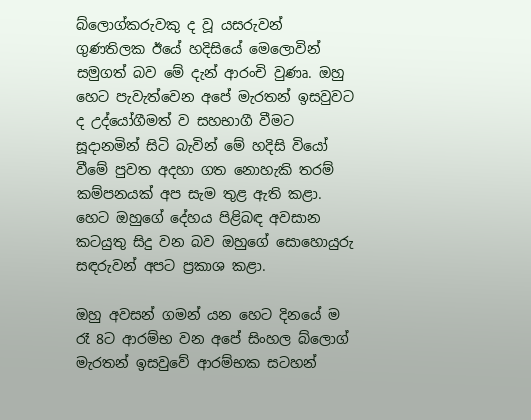බ්ලොග්කරුවකු ද වූ යසරුවන් ගුණතිලක ඊයේ හදිසියේ මෙලොවින් සමුගත් බව මේ දැන් ආරංචි වුණෘ. ඔහු හෙට පැවැත්වෙන අපේ මැරතන් ඉසවුවට ද උද්යෝගීමත් ව සහභාගී වීමට සූදානමින් සිටි බැවින් මේ හදිසි වියෝ වීමේ පුවත අදහා ගත නොහැකි තරම් කම්පනයක් අප සැම තුළ ඇති කළා. හෙට ඔහුගේ දේහය පිළිබඳ අවසාන කටයුතු සිදු වන බව ඔහුගේ සොහොයුරු සඳරුවන් අපට ප්‍රකාශ කළා.

ඔහු අවසන් ගමන් යන හෙට දිනයේ ම රෑ 8ට ආරම්භ වන අපේ සිංහල බ්ලොග් මැරතන් ඉසවුවේ ආරම්භක සටහන්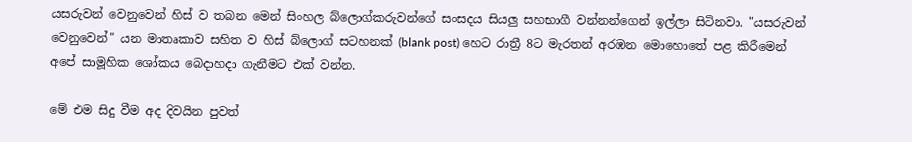යසරුවන් වෙනුවෙන් හිස් ව තබන මෙන් සිංහල බ්ලොග්කරුවන්ගේ සංසදය සියලු සහභාගී වන්නන්ගෙන් ඉල්ලා සිටිනවා. "යසරුවන් වෙනුවෙන්" යන මාතෘකාව සහිත ව හිස් බ්ලොග් සටහනක් (blank post) හෙට රාත්‍රී 8ට මැරතන් අරඹන මොහොතේ පළ කිරීමෙන් අපේ සාමූහික ශෝකය බෙදාහදා ගැනීමට එක් වන්න.

මේ එම සිදු වීම අද දිවයින පුවත්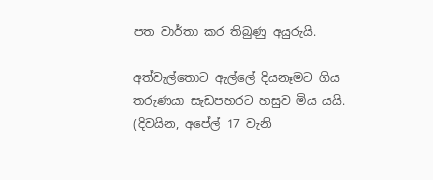පත වාර්තා කර තිබුණු අයුරුයි.

අත්වැල්තොට ඇල්ලේ දියනෑමට ගිය තරුණයා සැඩපහරට හසුව මිය යයි. (දිවයින, අපේල් 17 වැනි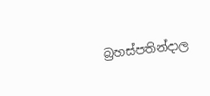බ්‍රහස්පතින්දාල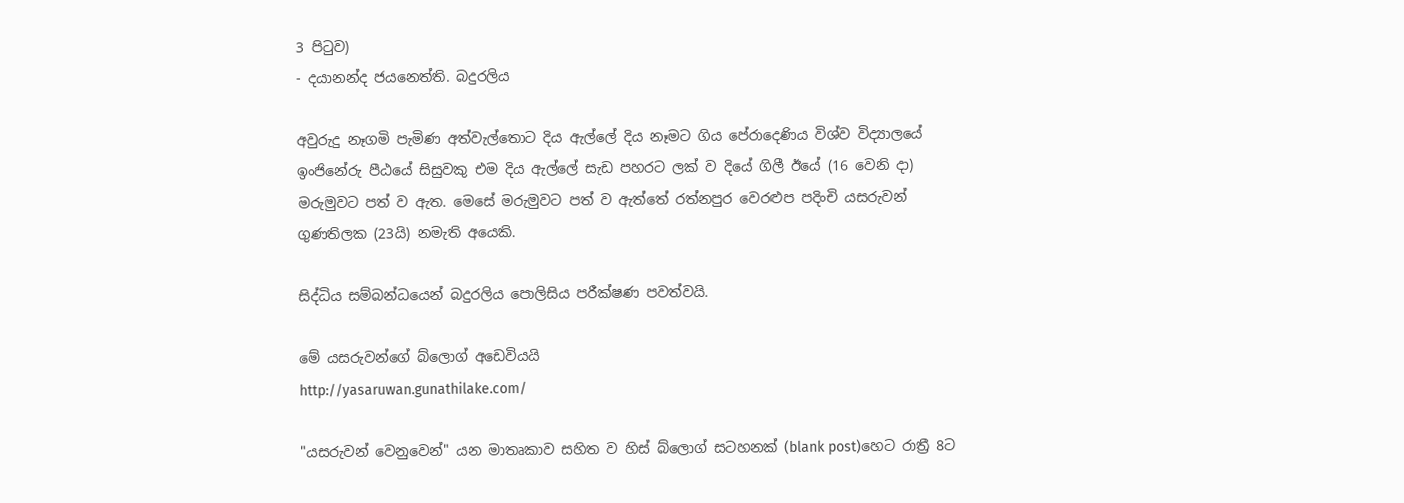3 පිටුව)
- දයානන්ද ජයනෙත්ති. බදුරලිය

අවුරුදු නෑගමි පැමිණ අත්වැල්තොට දිය ඇල්ලේ දිය නෑමට ගිය පේරාදෙණිය විශ්ව විද්‍යාලයේ ඉංජිනේරු පීඨයේ සිසුවකු එම දිය ඇල්ලේ සැඩ පහරට ලක් ව දියේ ගිලී ඊයේ (16 වෙනි දා) මරුමුවට පත් ව ඇත. මෙසේ මරුමුවට පත් ව ඇත්තේ රත්නපුර වෙරළුප පදිංචි යසරුවන් ගුණතිලක (23යි) නමැති අයෙකි.

සිද්ධිය සම්බන්ධයෙන් බදුරලිය පොලිසිය පරීක්ෂණ පවත්වයි.

මේ යසරුවන්ගේ බ්ලොග් අඩෙවියයි
http://yasaruwan.gunathilake.com/

"යසරුවන් වෙනුවෙන්" යන මාතෘකාව සහිත ව හිස් බ්ලොග් සටහනක් (blank post)හෙට රාත්‍රී 8ට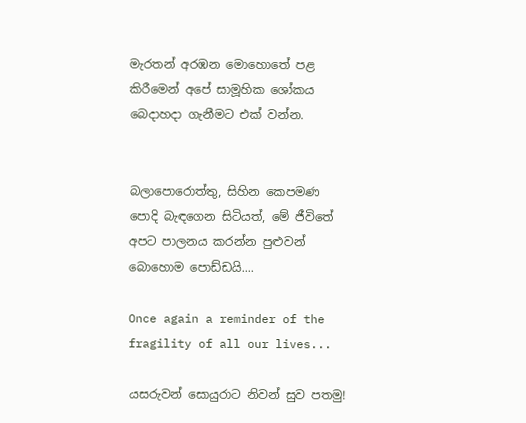මැරතන් අරඹන මොහොතේ පළ කිරීමෙන් අපේ සාමූහික ශෝකය බෙදාහදා ගැනීමට එක් වන්න.


බලාපොරොත්තු, සිහින කෙපමණ පොදි බැඳගෙන සිටියත්, මේ ජීවිතේ අපට පාලනය කරන්න පුළුවන් බොහොම පොඩ්ඩයි....

Once again a reminder of the fragility of all our lives...

යසරුවන් සොයුරාට නිවන් සුව පතමු!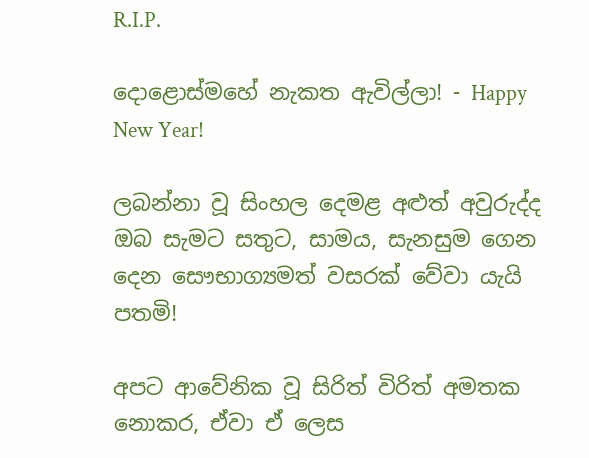R.I.P.

දොළොස්‌මහේ නැකත ඇවිල්ලා! - Happy New Year!

ලබන්නා වූ සිංහල දෙමළ අළුත් අවුරුද්ද ඔබ සැමට සතුට, සාමය, සැනසුම ගෙන දෙන සෞභාග්‍යමත් වසරක්‌ වේවා යැයි පතමි!

අපට ආවේනික වූ සිරිත් විරිත් අමතක නොකර, ඒවා ඒ ලෙස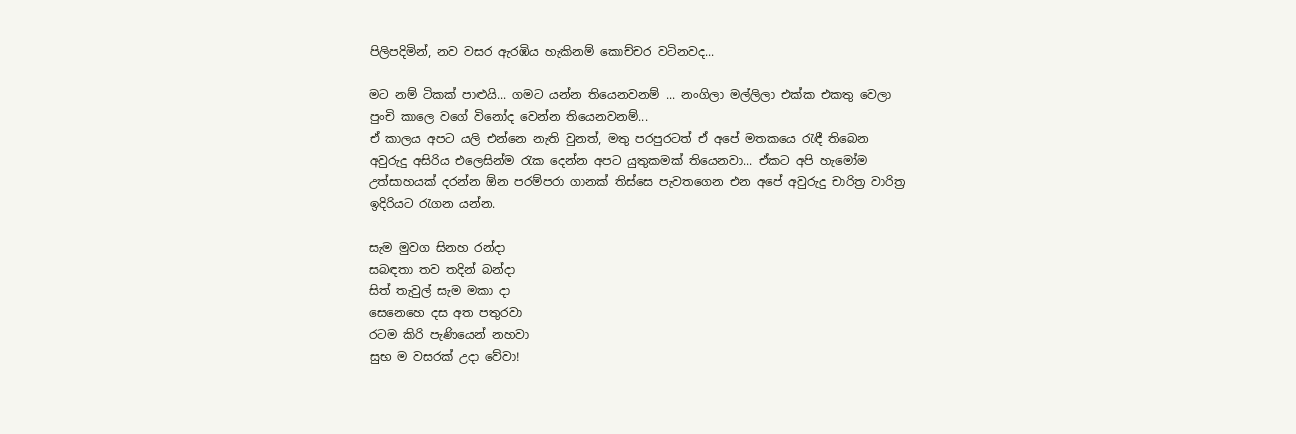පිලිපදිමින්, නව වසර ඇරඹිය හැකිනම් කොච්චර වටිනවද...

මට නම් ටිකක්‌ පාළුයි... ගමට යන්න තියෙනවනම් ... නංගිලා මල්ලිලා එක්‌ක එකතු වෙලා පුංචි කාලෙ වගේ විනෝද වෙන්න තියෙනවනම්...
ඒ කාලය අපට යලි එන්නෙ නැති වුනත්, මතු පරපුරටත් ඒ අපේ මතකයෙ රැඳී තිබෙන අවුරුදු අසිරිය එලෙසින්ම රැක දෙන්න අපට යුතුකමක්‌ තියෙනවා... ඒකට අපි හැමෝම උත්සාහයක්‌ දරන්න ඕන පරම්පරා ගානක්‌ තිස්‌සෙ පැවතගෙන එන අපේ අවුරුදු චාරිත්‍ර වාරිත්‍ර ඉදිරියට රැගන යන්න.

සැම මුවග සිනහ රන්දා
සබඳතා තව තදින් බන්දා
සිත් තැවුල් සැම මකා දා
සෙනෙහෙ දස අත පතුරවා
රටම කිරි පැණියෙන් නහවා
සුභ ම වසරක්‌ උදා වේවා!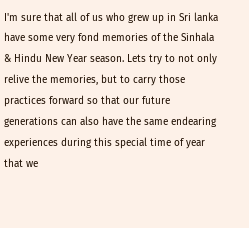I'm sure that all of us who grew up in Sri lanka have some very fond memories of the Sinhala & Hindu New Year season. Lets try to not only relive the memories, but to carry those practices forward so that our future generations can also have the same endearing experiences during this special time of year that we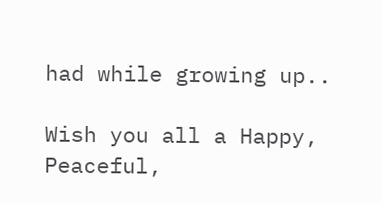had while growing up..

Wish you all a Happy, Peaceful,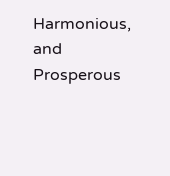Harmonious, and Prosperous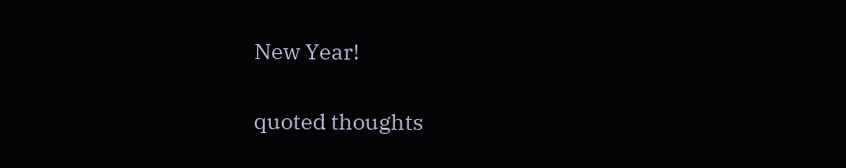New Year!

quoted thoughts